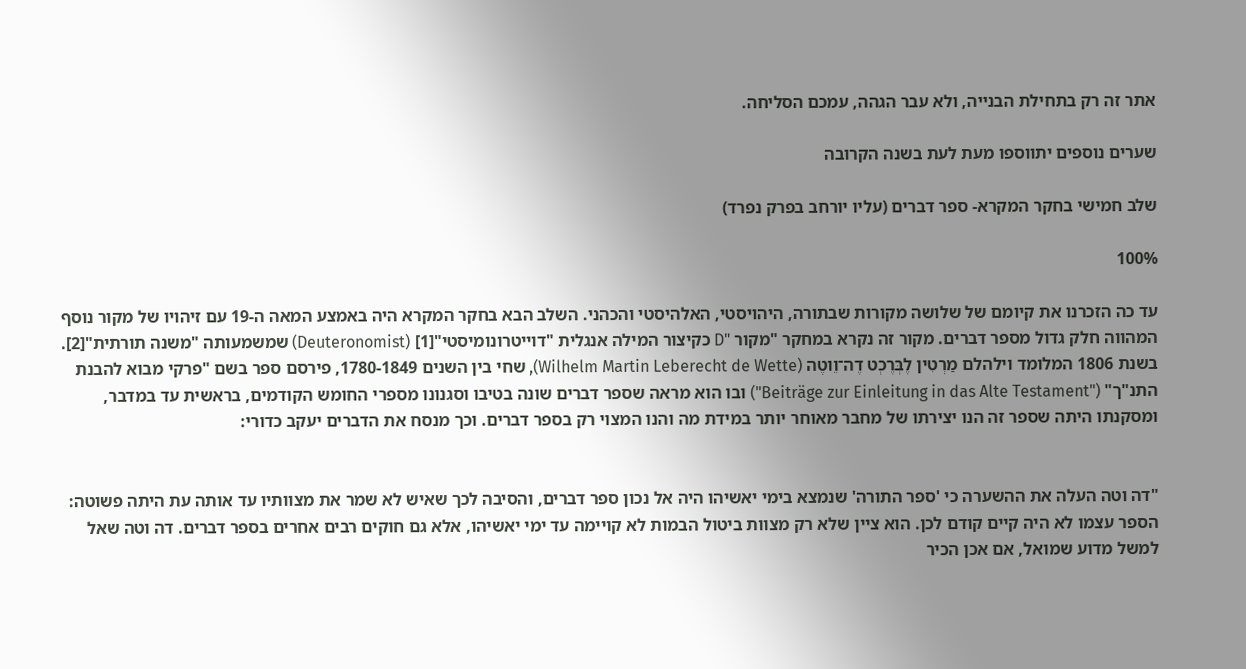אתר זה רק בתחילת הבנייה, ולא עבר הגהה, עמכם הסליחה.

שערים נוספים יתווספו מעת לעת בשנה הקרובה

שלב חמישי בחקר המקרא- ספר דברים (עליו יורחב בפרק נפרד)

100%

עד כה הזכרנו את קיומם של שלושה מקורות שבתורה, היהויסטי, האלהיסטי והכהני. השלב הבא בחקר המקרא היה באמצע המאה ה-19 עם זיהויו של מקור נוסף המהווה חלק גדול מספר דברים. מקור זה נקרא במחקר "מקור "D כקיצור המילה אנגלית "דוייטרונומיסטי"[1] (Deuteronomist) שמשמעותה "משנה תורתית"[2]. בשנת 1806 המלומד וילהלם מַרְטִין לֶבְּרֶכְט דֶה־וֵוטֶה (Wilhelm Martin Leberecht de Wette), שחי בין השנים 1780-1849, פירסם ספר בשם "פרקי מבוא להבנת התנ"ך" ("Beiträge zur Einleitung in das Alte Testament") ובו הוא מראה שספר דברים שונה בטיבו וסגנונו מספרי החומש הקודמים, בראשית עד במדבר, ומסקנתו היתה שספר זה הנו יצירתו של מחבר מאוחר יותר במידת מה והנו המצוי רק בספר דברים. וכך מנסח את הדברים יעקב כדורי:


"דה וטה העלה את ההשערה כי 'ספר התורה' שנמצא בימי יאשיהו היה אל נכון ספר דברים, והסיבה לכך שאיש לא שמר את מצוותיו עד אותה עת היתה פשוטה: הספר עצמו לא היה קיים קודם לכן. הוא ציין שלא רק מצוות ביטול הבמות לא קויימה עד ימי יאשיהו, אלא גם חוקים רבים אחרים בספר דברים. דה וטה שאל למשל מדוע שמואל, אם אכן הכיר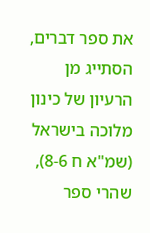את ספר דברים, הסתייג מן הרעיון של כינון מלוכה בישראל (שמ"א ח 8-6), שהרי ספר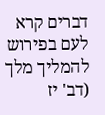דברים קרא לעם בפירוש להמליך מלך (דב' יז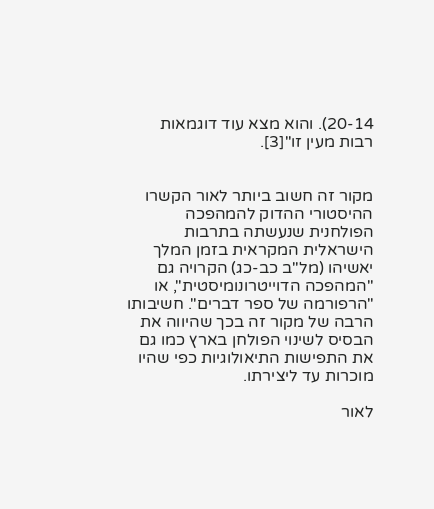20-14). והוא מצא עוד דוגמאות רבות מעין זו"[3].


מקור זה חשוב ביותר לאור הקשרו ההיסטורי ההדוק להמהפכה הפולחנית שנעשתה בתרבות הישראלית המקראית בזמן המלך יאשיהו (מל"ב כב-כג) הקרויה גם "המהפכה הדוייטרונומיסטית", או "הרפורמה של ספר דברים". חשיבותו הרבה של מקור זה בכך שהיווה את הבסיס לשינוי הפולחן בארץ כמו גם את התפישות התיאולוגיות כפי שהיו מוכרות עד ליצירתו.

לאור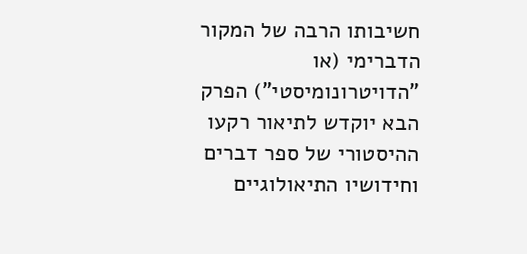חשיבותו הרבה של המקור הדברימי (או "הדויטרונומיסטי") הפרק הבא יוקדש לתיאור רקעו ההיסטורי של ספר דברים וחידושיו התיאולוגיים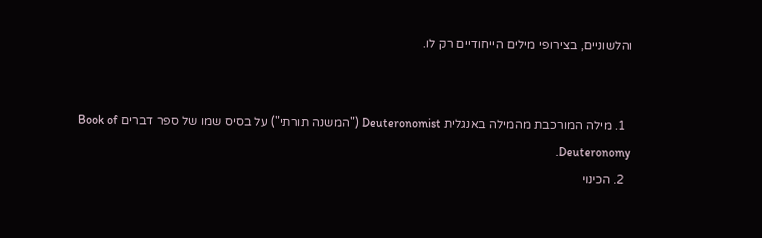והלשוניים, בצירופי מילים הייחודיים רק לו.


  1. מילה המורכבת מהמילה באנגלית Deuteronomist ("המשנה תורתי") על בסיס שמו של ספר דברים Book of Deuteronomy.
  2. הכינוי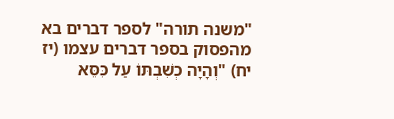"משנה תורה" לספר דברים בא מהפסוק בספר דברים עצמו (יז יח) "וְהָיָה כְשִׁבְתּוֹ עַל כִּסֵּא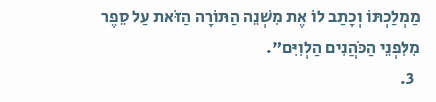מַמְלַכְתּוֹ וְכָתַב לוֹ אֶת מִשְׁנֵה הַתּוֹרָה הַזֹּאת עַל סֵפֶר מִלִּפְנֵי הַכֹּהֲנִים הַלְוִיִּם".
  3.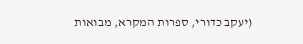(יעקב כדורי, ספרות המקרא, מבואות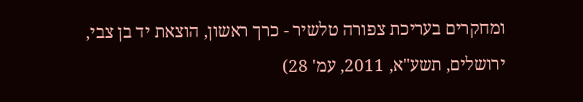ומחקרים בעריכת צפורה טלשיר - כרך ראשון, הוצאת יד בן צבי, ירושלים, תשע"א, 2011, עמ' 28)